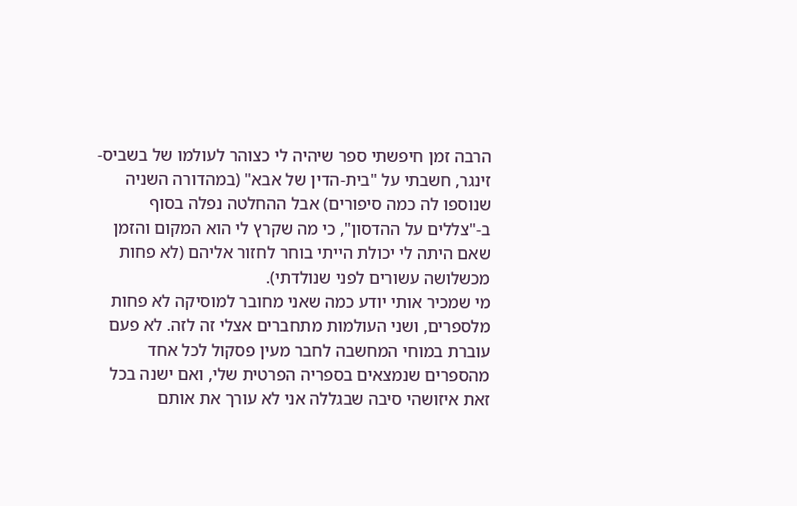הרבה זמן חיפשתי ספר שיהיה לי כצוהר לעולמו של בשביס-זינגר, חשבתי על "בית-הדין של אבא" (במהדורה השניה שנוספו לה כמה סיפורים) אבל ההחלטה נפלה בסוף ב-"צללים על ההדסון", כי מה שקרץ לי הוא המקום והזמן שאם היתה לי יכולת הייתי בוחר לחזור אליהם (לא פחות מכשלושה עשורים לפני שנולדתי).
מי שמכיר אותי יודע כמה שאני מחובר למוסיקה לא פחות מלספרים, ושני העולמות מתחברים אצלי זה לזה. לא פעם עוברת במוחי המחשבה לחבר מעין פסקול לכל אחד מהספרים שנמצאים בספריה הפרטית שלי, ואם ישנה בכל זאת איזושהי סיבה שבגללה אני לא עורך את אותם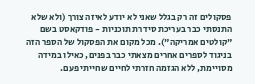פסקולים זה רק בגלל שאני לא יודע לאיזה צורך (ולא שלא התנסתי כבר בעריכת סידרת תוכניות - פודקאסט בשם "קולטים אמריקה"). מכל מקום את הפסקול של הספר הזה בניגוד לספרים אחרים מצאתי כבר בפנים, כאילו במידה מסויימת, ללא הגזמה חזרתי לחיים שחייתי פעם.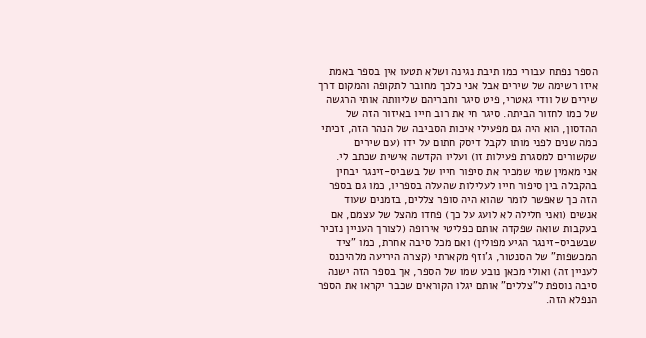הספר נפתח עבורי כמו תיבת נגינה ושלא תטעו אין בספר באמת איזו רשימה של שירים אבל אני כלכך מחובר לתקופה והמקום דרך שירים של וודי גאטרי, פיט סיגר וחבריהם שליוותה אותי הרגשה של כמו לחזור הביתה. סיגר חי את רוב חייו באיזור הזה של ההדסון, הוא היה גם מפעילי איכות הסביבה של הנהר הזה, זכיתי כמה שנים לפני מותו לקבל דיסק חתום על ידו (עם שירים שקשורים למסגרת פעילות זו) ועליו הקדשה אישית שכתב לי.
אני מאמין שמי שמכיר את סיפור חייו של בשביס-זינגר יבחין בהקבלה בין סיפור חייו לעלילות שהעלה בספריו, כמו גם בספר הזה כך שאפשר לומר שהוא היה סופר צללים, בזמנים שעוד אנשים (ואני חלילה לא לועג על כך) פחדו מהצל של עצמם, אם בעקבות שואה שפקדה אותם כפליטי אירופה (לצורך העניין נזכיר שבשביס-זינגר הגיע מפולין) ואם מכל סיבה אחרת, כמו "ציד המכשפות" של הסנטור, ג'וזף מקארתי (קצרה היריעה מלהיכנס לעניין זה) ואולי מכאן נובע שמו של הספר, אך בספר הזה ישנה סיבה נוספת ל"צללים" אותם יגלו הקוראים שכבר יקראו את הספר הנפלא הזה.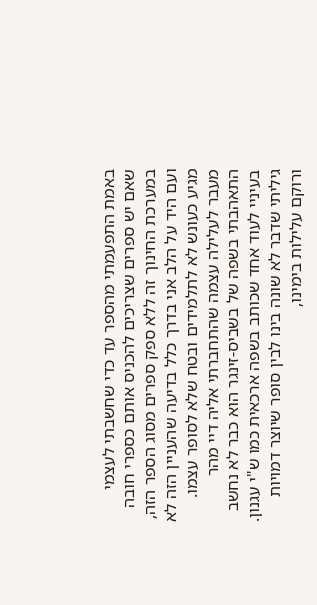באמת התפעמתי מהספר עד כדי שחשבתי לעצמי שאם יש ספרים שצריכים להכניס אותם כספרי חובה במערכת החינוך זה ללא ספק ספרים מסוג הספר הזה, ועם היד על הלב אני בדרך כלל בדיעה שהעניין הזה לא מגיע כעונש לא לתלמידים ובטח שלא לסופר עצמו.
מעבר לעלילה עצמה שהתחברתי אליה דיי מהר התאהבתי בשפה של בשביס-זינגר הוא כבר לא נחשב בעיניי לעוד אחד שכותב בשפה ארכאית כמו ש"י עגנון. גיליתי שדבר לא שונה בינו לבין סופר שיוצר דמויות ורוקם עלילות בימינו,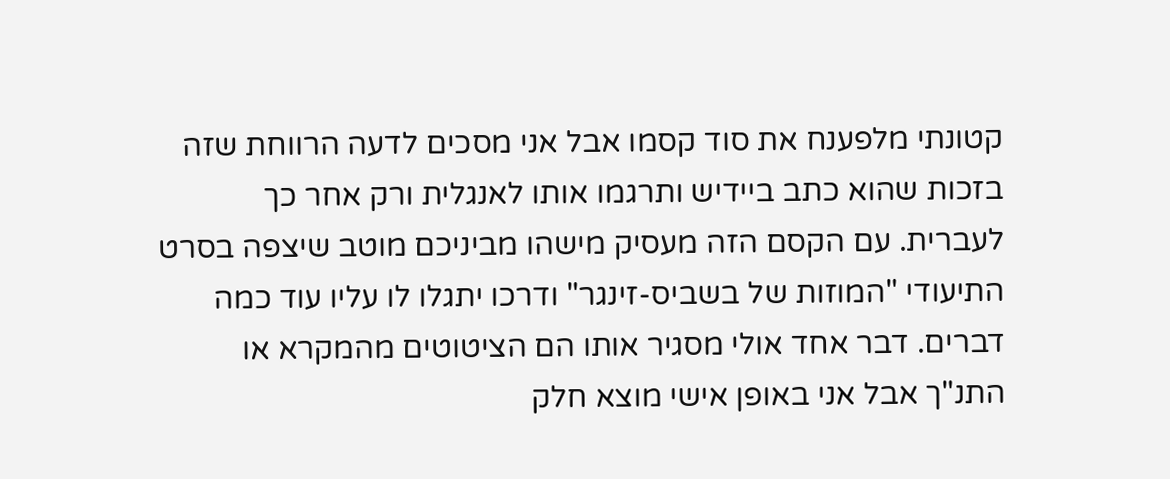קטונתי מלפענח את סוד קסמו אבל אני מסכים לדעה הרווחת שזה בזכות שהוא כתב ביידיש ותרגמו אותו לאנגלית ורק אחר כך לעברית. עם הקסם הזה מעסיק מישהו מביניכם מוטב שיצפה בסרט התיעודי "המוזות של בשביס-זינגר" ודרכו יתגלו לו עליו עוד כמה דברים. דבר אחד אולי מסגיר אותו הם הציטוטים מהמקרא או התנ"ך אבל אני באופן אישי מוצא חלק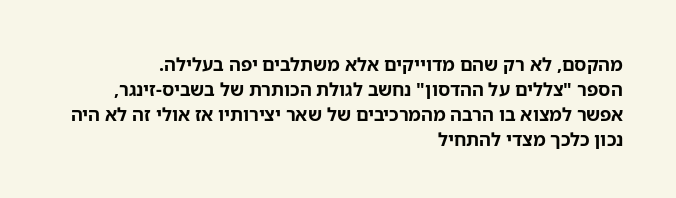מהקסם, לא רק שהם מדוייקים אלא משתלבים יפה בעלילה.
הספר "צללים על ההדסון" נחשב לגולת הכותרת של בשביס-זינגר, אפשר למצוא בו הרבה מהמרכיבים של שאר יצירותיו אז אולי זה לא היה נכון כלכך מצדי להתחיל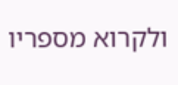ולקרוא מספריו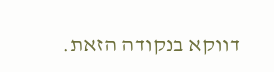דווקא בנקודה הזאת.